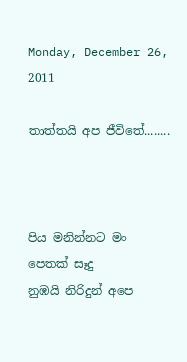Monday, December 26, 2011

තාත්තයි අප ජීවිතේ........



පිය මනින්නට මං පෙතක් සෑදු
නුඹයි නිරිදුන් අපෙ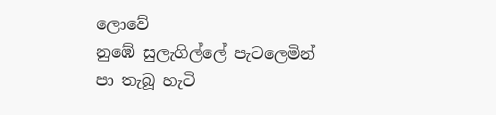ලොවේ
නුඹේ සුලැගිල්ලේ පැටලෙමින්
පා තැබූ හැටි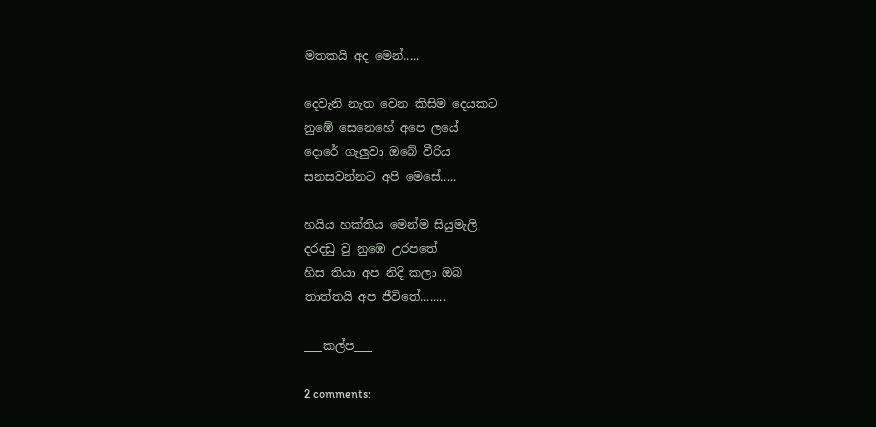මතකයි අද මෙන්.....

දෙවැනි නැත වෙන කිසිම දෙයකට
නුඹේ සෙනෙහේ අපෙ ලයේ
දොරේ ගැලුවා ඔබේ වීරිය
සනසවන්නට අපි මෙසේ.....

හයිය හක්තිය මෙන්ම සියුමැලි
දරදඩු වු නුඹෙ උරපතේ
හිස තියා අප නිදි කලා ඔබ
තාත්තයි අප ජීවිතේ........

___කල්ප___

2 comments: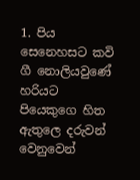1. පිය සෙනෙහසට කවි ගී නොලියවුණේ හරියට පියෙකුගෙ හිත ඇතුලෙ දරුවන් වෙනුවෙන්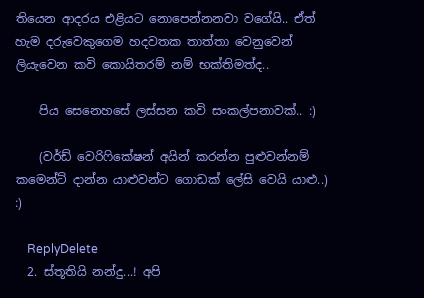තියෙන ආදරය එළියට නොපෙන්නනවා වගේයි.. ඒත් හැම දරුවෙකුගෙම හදවතක තාත්තා වෙනුවෙන් ලියැවෙන කවි කොයිතරම් නම් භක්තිමත්ද..

    පිය සෙනෙහසේ ලස්සන කවි සංකල්පනාවක්.. :)

    (වර්ඩ් වෙරිෆිකේෂන් අයින් කරන්න පුළුවන්නම් කමෙන්ට් දාන්න යාළුවන්ට ගොඩක් ලේසි වෙයි යාළු..) :)

    ReplyDelete
  2. ස්තූතියි නන්දු...! අපි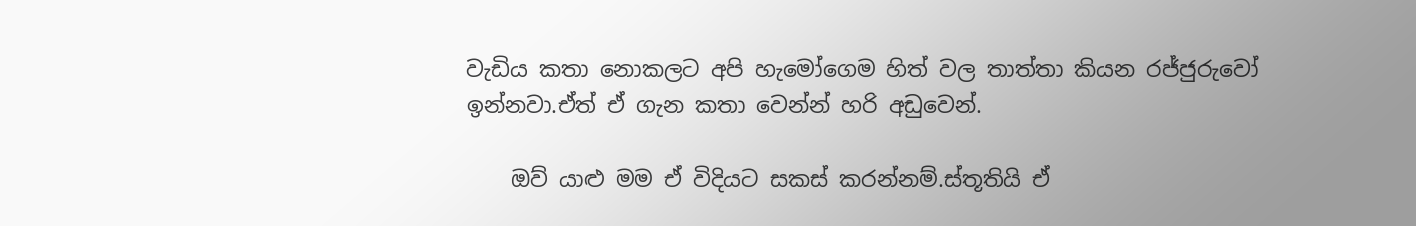වැඩිය කතා නොකලට අපි හැමෝගෙම හිත් වල තාත්තා කියන රජ්ජුරුවෝ ඉන්නවා.ඒත් ඒ ගැන කතා වෙන්න් හරි අඩුවෙන්.

    ඔව් යාළු මම ඒ විදියට සකස් කරන්නම්.ස්තූතියි ඒ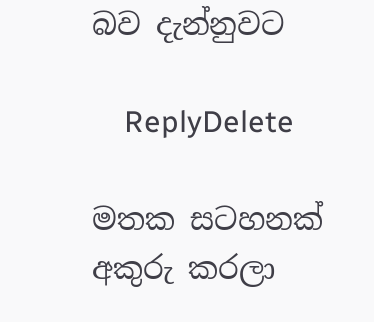බව දැන්නුවට

    ReplyDelete

මතක සටහනක් අකුරු කරලා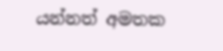යන්නත් අමතක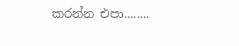කරන්න එපා........